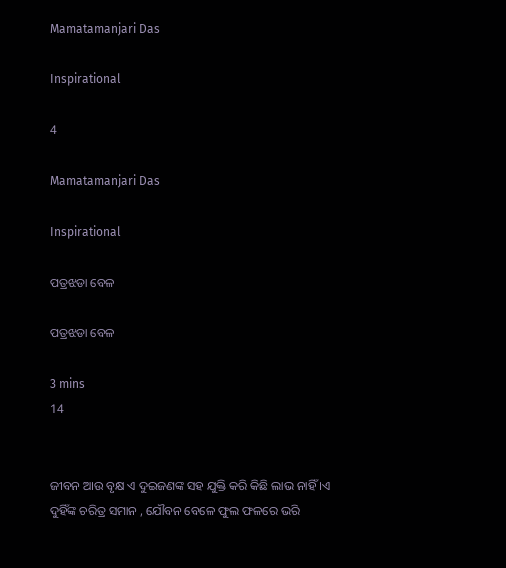Mamatamanjari Das

Inspirational

4

Mamatamanjari Das

Inspirational

ପତ୍ରଝଡା ବେଳ

ପତ୍ରଝଡା ବେଳ

3 mins
14


ଜୀବନ ଆଉ ବୃକ୍ଷ ଏ ଦୁଇଜଣଙ୍କ ସହ ଯୁକ୍ତି କରି କିଛି ଲାଭ ନାହିଁ ।ଏ ଦୁହିଁଙ୍କ ଚରିତ୍ର ସମାନ , ଯୌବନ ବେଳେ ଫୁଲ ଫଳରେ ଭରି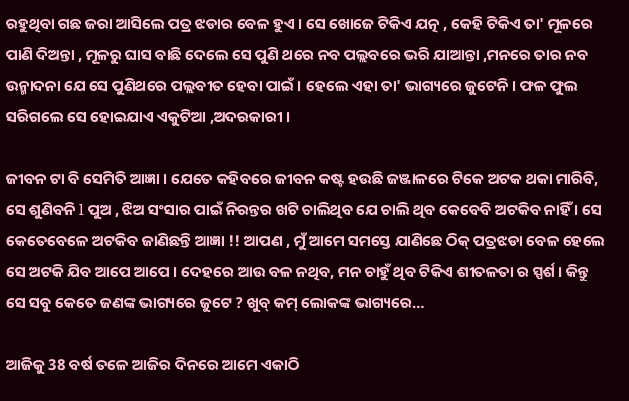ରହୁଥିବା ଗଛ ଜରା ଆସିଲେ ପତ୍ର ଝଡାର ବେଳ ହୁଏ । ସେ ଖୋଜେ ଟିକିଏ ଯତ୍ନ , କେହି ଟିକିଏ ତା' ମୂଳରେ ପାଣି ଦିଅନ୍ତା , ମୂଳରୁ ଘାସ ବାଛି ଦେଲେ ସେ ପୁଣି ଥରେ ନବ ପଲ୍ଲବରେ ଭରି ଯାଆନ୍ତା ,ମନରେ ତାର ନବ ଉନ୍ମାଦନା ଯେ ସେ ପୁଣିଥରେ ପଲ୍ଲବୀତ ହେବା ପାଇଁ । ହେଲେ ଏହା ତା' ଭାଗ୍ୟରେ ଜୁଟେନି । ଫଳ ଫୁଲ ସରିଗଲେ ସେ ହୋଇଯାଏ ଏକୁଟିଆ ,ଅଦରକାରୀ ।

ଜୀବନ ଟା ବି ସେମିତି ଆଜ୍ଞା । ଯେତେ କହିବରେ ଜୀବନ କଷ୍ଟ ହଉଛି ଜଞ୍ଜାଳରେ ଟିକେ ଅଟକ ଥକା ମାରିବି, ସେ ଶୁଣିବନି l ପୁଅ , ଝିଅ ସଂସାର ପାଇଁ ନିରନ୍ତର ଖଟି ଚାଲିଥିବ ଯେ ଚାଲି ଥିବ କେବେବି ଅଟକିବ ନାହିଁ । ସେ କେତେବେଳେ ଅଟକିବ ଜାଣିଛନ୍ତି ଆଜ୍ଞା !! ଆପଣ , ମୁଁ ଆମେ ସମସ୍ତେ ଯାଣିଛେ ଠିକ୍ ପତ୍ରଝଡା ବେଳ ହେଲେ ସେ ଅଟକି ଯିବ ଆପେ ଆପେ । ଦେହରେ ଆଉ ବଳ ନଥିବ, ମନ ଚାହୁଁ ଥିବ ଟିକିଏ ଶୀତଳତା ର ସ୍ପର୍ଶ । କିନ୍ତୁ ସେ ସବୁ କେତେ ଜଣଙ୍କ ଭାଗ୍ୟରେ ଜୁଟେ ? ଖୁବ୍ କମ୍ ଲୋକଙ୍କ ଭାଗ୍ୟରେ…

ଆଜିକୁ 38 ବର୍ଷ ତଳେ ଆଜିର ଦିନରେ ଆମେ ଏକାଠି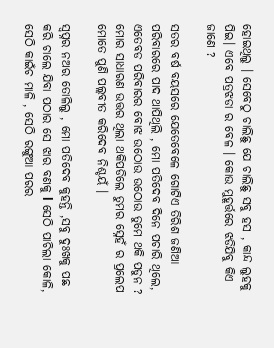ହୋଇଥିଲୁ । ସେବେଠୁ ଚାଲିଛୁ ଯେ ଚାଲିଛୁ ସବୁ ହସ , କାନ୍ଦ ଲୁହକୁ ପିଇ। ଏବେ ପତ୍ରଝଡା ର ବେଳ । କୋଉ ମୁହୂର୍ତ୍ତରେ ଝଡିଯିବୁ କିଏ ଜାଣେ ?

ସତର ବର୍ଷ ବୟସରେ ଯେତେବେଳେ ଗୋଟିଏ ତିରିଶ ଜଣିଆ ପରିବାରରେ ପାଦ ଥାପିଥିଲି , ମୋ ପତିଦେବ ଦିନେ ପଚାରି ଥିଲେ, ଏତେବଡ ପରିବାରର ବୋଝ ଉଠୋଉ ଉଠୋଉ ତୁମେ ଥକି ପଡୁନ ? ମୋର ସାଧାରଣ ଉତ୍ତର ଥିଲା ଥକିପଡିଲେ ତୁମର ସ୍ନେହଁ ର ପ୍ରଲେପ ମୋତେ ପୁଣି ପଲ୍ଲବୀତ କରିଦେବ ନିଶ୍ଚୟଁ ।

ସ୍ୱପ୍ନର ନଅର ତୋଳିଲୁ , ମୋ ପତିଦେବ କୁହନ୍ତି ,ସବୁ ଦୁଃଖକୁ ପଛ କରି ଚାଲେ ଯିବା ପଠାର ସେ ଝାର ବଣକୁ l ସେଠି ପାଚିଲା କୋଳି, ସେଠି କାଇଁଚ ମାଳି , ସେଠି ରଙ୍ଗୁଆ ପରର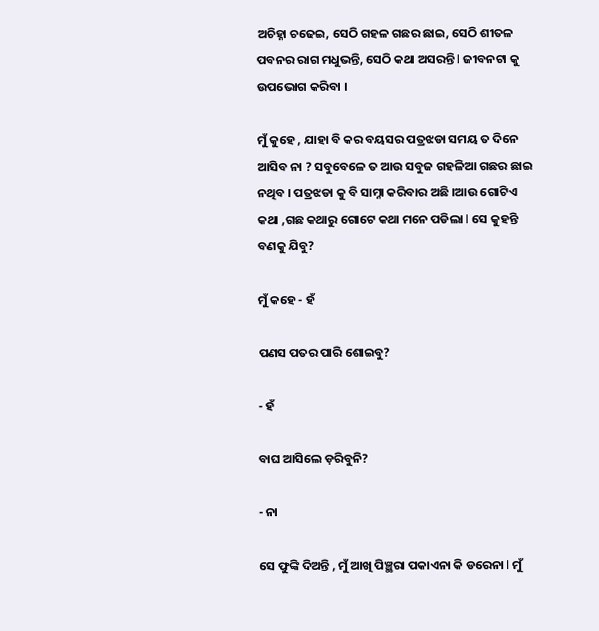ଅଚିହ୍ନା ଚଢେଇ, ସେଠି ଗହଳ ଗଛର ଛାଇ, ସେଠି ଶୀତଳ ପବନର ରାଗ ମଧୁଭନ୍ତି, ସେଠି କଥା ଅସରନ୍ତି l ଜୀବନଟା କୁ ଉପଭୋଗ କରିବା ।

ମୁଁ କୁହେ , ଯାହା ବି କର ବୟସର ପତ୍ରଝଡା ସମୟ ତ ଦିନେ ଆସିବ ନା ? ସବୁବେଳେ ତ ଆଉ ସବୁଜ ଗହଳିଆ ଗଛର ଛାଇ ନଥିବ । ପତ୍ରଝଡା କୁ ବି ସାମ୍ନା କରିବାର ଅଛି ।ଆଉ ଗୋଟିଏ କଥା ,ଗଛ କଥାରୁ ଗୋଟେ କଥା ମନେ ପଡିଲା l ସେ କୁହନ୍ତି ବଣକୁ ଯିବୁ?

ମୁଁ କହେ - ହଁ

ପଣସ ପତର ପାରି ଶୋଇବୁ?

- ହଁ

ବାଘ ଆସିଲେ ଡ଼ରିବୁନି?

- ନା

ସେ ଫୁଙ୍କି ଦିଅନ୍ତି , ମୁଁ ଆଖି ପିଞ୍ଛରା ପକାଏନା କି ଡରେନା l ମୁଁ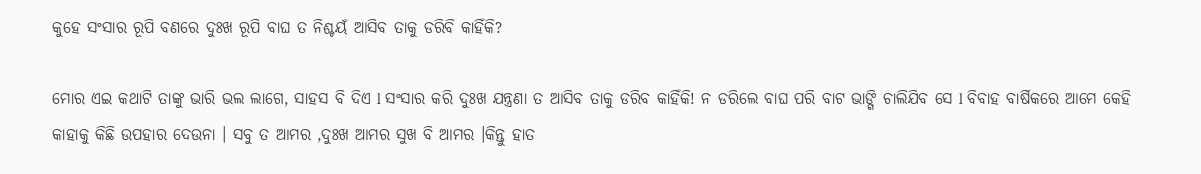କୁହେ ସଂସାର ରୂପି ବଣରେ ଦୁଃଖ ରୂପି ବାଘ ତ ନିଶ୍ଚୟଁ ଆସିବ ତାକୁ ଡରିବି କାହିଁକି?

ମୋର ଏଇ କଥାଟି ତାଙ୍କୁ ଭାରି ଭଲ ଲାଗେ, ସାହସ ବି ଦିଏ l ସଂସାର କରି ଦୁଃଖ ଯନ୍ତ୍ରଣା ତ ଆସିବ ତାକୁ ଡରିବ କାହିଁକି! ନ ଡରିଲେ ବାଘ ପରି ବାଟ ଭାଙ୍ଗି ଚାଲିଯିବ ସେ l ବିବାହ ବାର୍ଷିକରେ ଆମେ କେହି କାହାକୁ କିଛି ଉପହାର ଦେଉନା । ସବୁ ତ ଆମର ,ଦୁଃଖ ଆମର ସୁଖ ବି ଆମର ।କିନ୍ତୁ ହାତ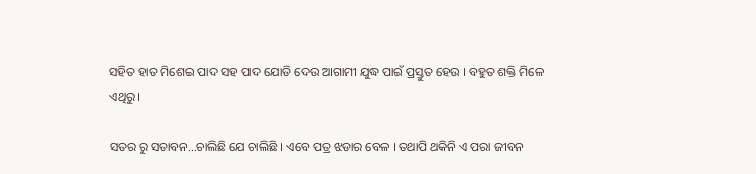ସହିତ ହାତ ମିଶେଇ ପାଦ ସହ ପାଦ ଯୋଡି ଦେଉ ଆଗାମୀ ଯୁଦ୍ଧ ପାଇଁ ପ୍ରସ୍ତୁତ ହେଉ । ବହୁତ ଶକ୍ତି ମିଳେ ଏଥିରୁ।

ସତର ରୁ ସତାବନ…ଚାଲିଛି ଯେ ଚାଲିଛି । ଏବେ ପତ୍ର ଝଡାର ବେଳ । ତଥାପି ଥକିନି ଏ ପରା ଜୀବନ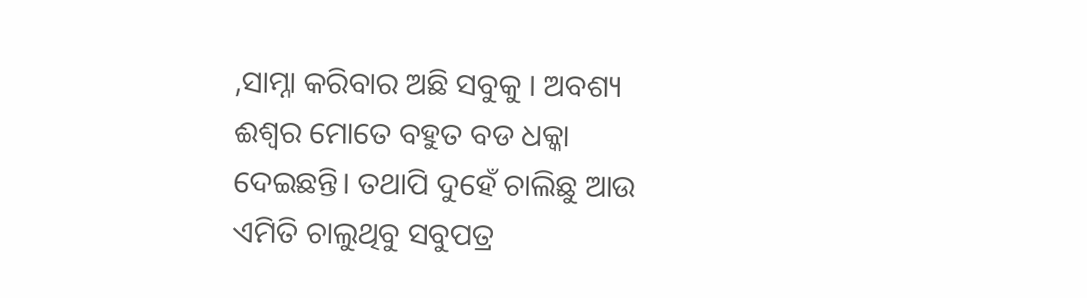,ସାମ୍ନା କରିବାର ଅଛି ସବୁକୁ । ଅବଶ୍ୟ ଈଶ୍ୱର ମୋତେ ବହୁତ ବଡ ଧକ୍କା ଦେଇଛନ୍ତି। ତଥାପି ଦୁହେଁ ଚାଲିଛୁ ଆଉ ଏମିତି ଚାଲୁଥିବୁ ସବୁପତ୍ର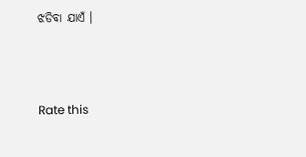ଝଡିବା ଯାଏଁ ।



Rate this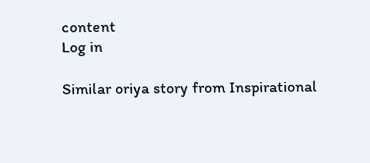content
Log in

Similar oriya story from Inspirational